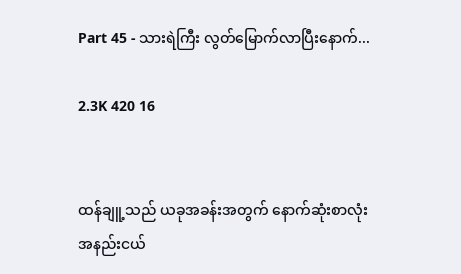Part 45 - သားရဲကြီး လွတ်မြောက်လာပြီးနောက်...

2.3K 420 16


ထန်ချူ့သည် ယခုအခန်းအတွက် နောက်ဆုံးစာလုံးအနည်းငယ်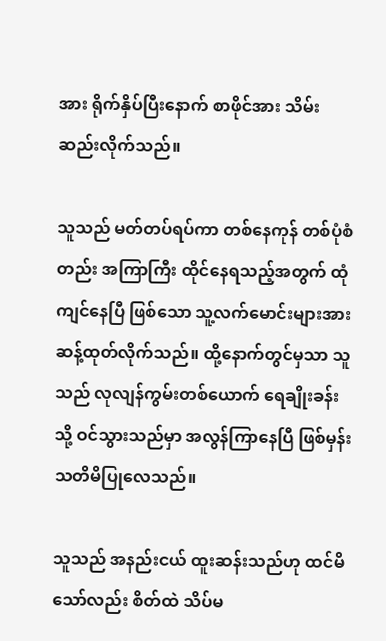အား ရိုက်နှိပ်ပြီးနောက် စာဖိုင်အား သိမ်းဆည်းလိုက်သည်။

သူသည် မတ်တပ်ရပ်ကာ တစ်နေကုန် တစ်ပုံစံတည်း အကြာကြီး ထိုင်နေရသည့်အတွက် ထုံကျင်နေပြီ ဖြစ်သော သူ့လက်မောင်းများအား ဆန့်ထုတ်လိုက်သည်။ ထို့နောက်တွင်မှသာ သူသည် လုလျန်ကွမ်းတစ်ယောက် ရေချိုးခန်းသို့ ဝင်သွားသည်မှာ အလွန်ကြာနေပြီ ဖြစ်မှန်း သတိမိပြုလေသည်။

သူသည် အနည်းငယ် ထူးဆန်းသည်ဟု ထင်မိသော်လည်း စိတ်ထဲ သိပ်မ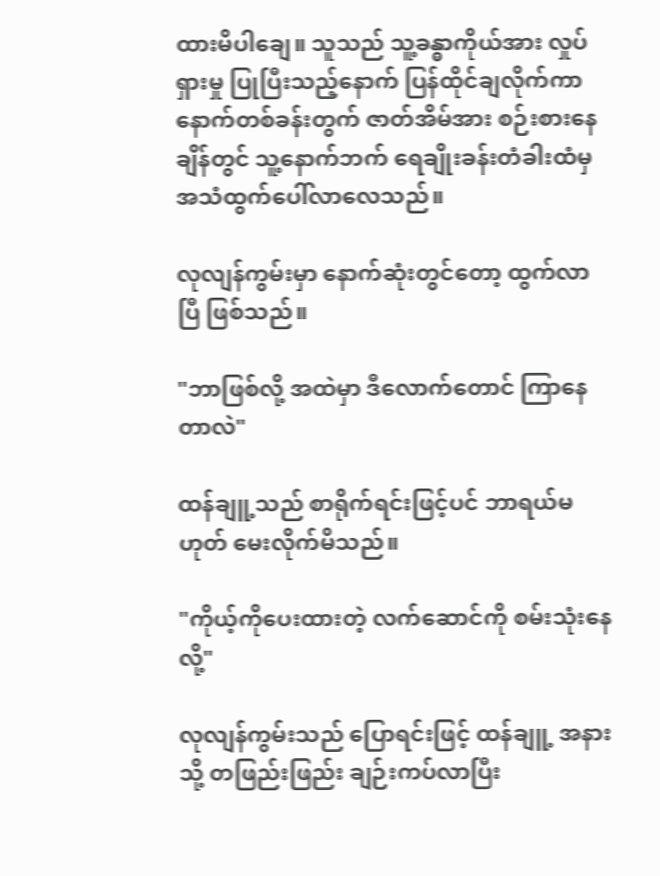ထားမိပါချေ။ သူသည် သူ့ခန္ဓာကိုယ်အား လှုပ်ရှားမှု ပြုပြီးသည့်နောက် ပြန်ထိုင်ချလိုက်ကာ နောက်တစ်ခန်းတွက် ဇာတ်အိမ်အား စဉ်းစားနေချိန်တွင် သူ့နောက်ဘက် ရေချိုးခန်းတံခါးထံမှ အသံထွက်ပေါ်လာလေသည်။

လုလျန်ကွမ်းမှာ နောက်ဆုံးတွင်တော့ ထွက်လာပြီ ဖြစ်သည်။

"ဘာဖြစ်လို့ အထဲမှာ ဒီလောက်တောင် ကြာနေတာလဲ"

ထန်ချူ့သည် စာရိုက်ရင်းဖြင့်ပင် ‌ဘာရယ်မဟုတ် မေးလိုက်မိသည်။

"ကိုယ့်ကိုပေးထားတဲ့ လက်ဆောင်ကို စမ်းသုံးနေလို့"

လုလျန်ကွမ်းသည် ပြောရင်းဖြင့် ထန်ချူ့ အနားသို့ တဖြည်းဖြည်း ချဉ်းကပ်လာပြီး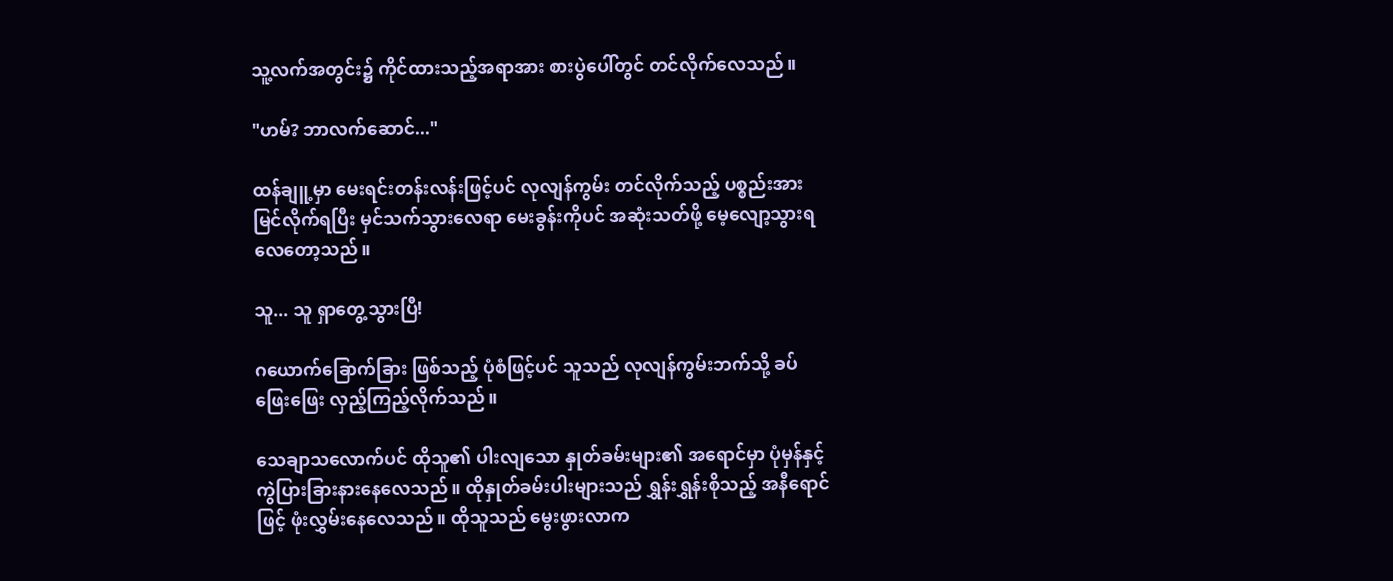သူ့လက်အတွင်း၌ ကိုင်ထားသည့်အရာအား စားပွဲပေါ်တွင် တင်လိုက်လေသည်။

"ဟမ်? ဘာလက်ဆောင်..."

ထန်ချူ့မှာ မေးရင်းတန်းလန်းဖြင့်ပင် လုလျန်ကွမ်း တင်လိုက်သည့် ပစ္စည်းအား မြင်လိုက်ရပြီး မှင်သက်သွားလေရာ မေးခွန်းကိုပင် အဆုံးသတ်ဖို့ မေ့လျော့သွားရလေတော့သည်။

သူ... သူ ရှာတွေ့သွားပြီ!

ဂယောက်ခြောက်ခြား ဖြစ်သည့် ပုံစံဖြင့်ပင် သူသည် လုလျန်ကွမ်းဘက်သို့ ခပ်ဖြေးဖြေး လှည့်ကြည့်လိုက်သည်။

သေချာသလောက်ပင် ထိုသူ၏ ပါးလျသော နှုတ်ခမ်းများ၏ အရောင်မှာ ပုံမှန်နှင့် ကွဲပြားခြားနားနေလေသည်။ ထိုနှုတ်ခမ်းပါးများသည် ရွှန်းရွှန်းစိုသည့် အနီရောင်ဖြင့် ဖုံးလွှမ်းနေလေသည်။ ထိုသူသည် မွေးဖွားလာက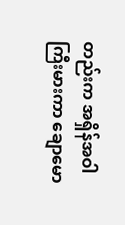တည်းက အရှိန်အဝါ ကြီးမားကာ ချောမော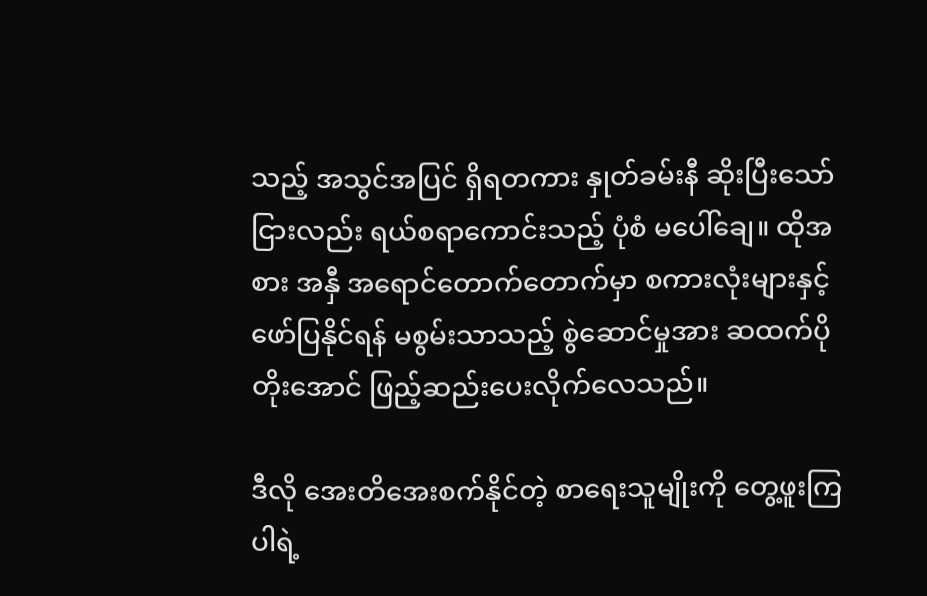သည့် အသွင်အပြင် ရှိရတကား နှုတ်ခမ်းနီ ဆိုးပြီးသော်ငြားလည်း ရယ်စရာကောင်းသည့် ပုံစံ မပေါ်ချေ။ ထိုအစား အနှီ အရောင်တောက်‌တောက်မှာ စကားလုံးများနှင့် ဖော်ပြနိုင်ရန် မစွမ်းသာသည့် စွဲဆောင်မှုအား ဆထက်ပိုတိုးအောင် ဖြည့်ဆည်းပေးလိုက်လေသည်။

ဒီလို အေးတိအေးစက်နိုင်တဲ့ စာရေးသူမျိုးကို တွေ့ဖူးကြပါရဲ့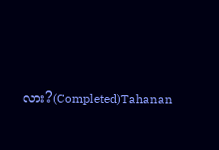လား?(Completed)Tahanan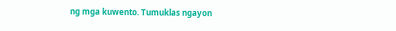ng mga kuwento. Tumuklas ngayon